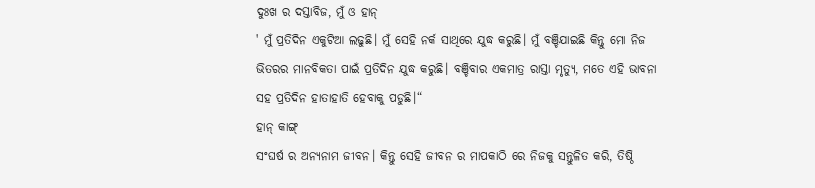ଦୁଃଖ ର ଦସ୍ତାବିଜ, ମୁଁ ଓ ହାନ୍
' ମୁଁ ପ୍ରତିଦିନ ଏକୁଟିଆ ଲଢୁଛି। ମୁଁ ସେହି ନର୍କ ସାଥିରେ ଯୁଦ୍ଧ କରୁଛି। ମୁଁ ବଞ୍ଚିଯାଇଛି କିନ୍ତୁ ମୋ ନିଜ ଭିତରର ମାନବିକତା ପାଇଁ ପ୍ରତିଦିନ ଯୁଦ୍ଧ କରୁଛି। ବଞ୍ଚିବାର ଏକମାତ୍ର ରାସ୍ତା ମୃତ୍ୟୁ, ମତେ ଏହି ଭାବନା ସହ ପ୍ରତିଦିନ ହାତାହାତି ହେବାକୁ ପଡୁଛି।“
ହାନ୍ କାଙ୍ଗ୍
ସଂଘର୍ଷ ର ଅନ୍ୟନାମ ଜୀବନ। କିନ୍ତୁ ସେହି ଜୀବନ ର ମାପକାଠି ରେ ନିଜକୁ ସନ୍ତୁଳିତ କରି, ତିଷ୍ଠି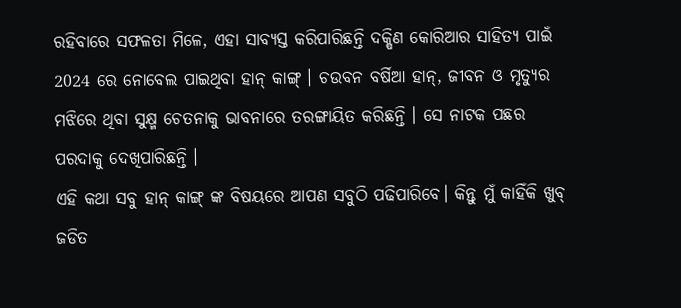ରହିବାରେ ସଫଳତା ମିଳେ, ଏହା ସାବ୍ୟସ୍ତ କରିପାରିଛନ୍ତି ଦକ୍ଷିଣ କୋରିଆର ସାହିତ୍ୟ ପାଇଁ 2024 ରେ ନୋବେଲ ପାଇଥିବା ହାନ୍ କାଙ୍ଗ୍ । ଚଉବନ ବର୍ଷିଆ ହାନ୍, ଜୀବନ ଓ ମୃତ୍ୟୁର ମଝିରେ ଥିବା ସୁକ୍ଷ୍ମ ଚେତନାକୁ ଭାବନାରେ ତରଙ୍ଗାୟିତ କରିଛନ୍ତି । ସେ ନାଟକ ପଛର ପରଦାକୁ ଦେଖିପାରିଛନ୍ତି ।
ଏହି କଥା ସବୁ ହାନ୍ କାଙ୍ଗ୍ ଙ୍କ ବିଷୟରେ ଆପଣ ସବୁଠି ପଢିପାରିବେ। କିନ୍ତୁ ମୁଁ କାହିଁକି ଖୁବ୍ ଜଡିତ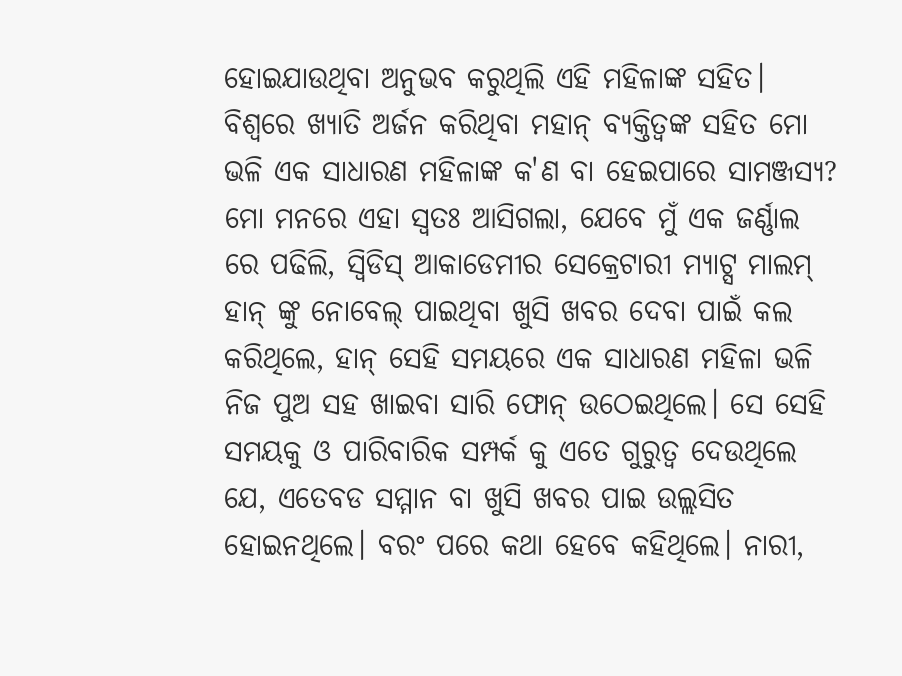ହୋଇଯାଉଥିବା ଅନୁଭବ କରୁଥିଲି ଏହି ମହିଳାଙ୍କ ସହିତ। ବିଶ୍ବରେ ଖ୍ୟାତି ଅର୍ଜନ କରିଥିବା ମହାନ୍ ବ୍ୟକ୍ତିତ୍ବଙ୍କ ସହିତ ମୋ ଭଳି ଏକ ସାଧାରଣ ମହିଳାଙ୍କ କ'ଣ ବା ହେଇପାରେ ସାମଞ୍ଜସ୍ୟ?
ମୋ ମନରେ ଏହା ସ୍ବତଃ ଆସିଗଲା, ଯେବେ ମୁଁ ଏକ ଜର୍ଣ୍ଣାଲ ରେ ପଢିଲି, ସ୍ବିଡିସ୍ ଆକାଡେମୀର ସେକ୍ରେଟାରୀ ମ୍ୟାଟ୍ସ ମାଲମ୍ ହାନ୍ ଙ୍କୁ ନୋବେଲ୍ ପାଇଥିବା ଖୁସି ଖବର ଦେବା ପାଇଁ କଲ କରିଥିଲେ, ହାନ୍ ସେହି ସମୟରେ ଏକ ସାଧାରଣ ମହିଳା ଭଳି ନିଜ ପୁଅ ସହ ଖାଇବା ସାରି ଫୋନ୍ ଉଠେଇଥିଲେ। ସେ ସେହି ସମୟକୁ ଓ ପାରିବାରିକ ସମ୍ପର୍କ କୁ ଏତେ ଗୁରୁତ୍ବ ଦେଉଥିଲେ ଯେ, ଏତେବଡ ସମ୍ମାନ ବା ଖୁସି ଖବର ପାଇ ଉଲ୍ଲସିତ ହୋଇନଥିଲେ। ବରଂ ପରେ କଥା ହେବେ କହିଥିଲେ। ନାରୀ,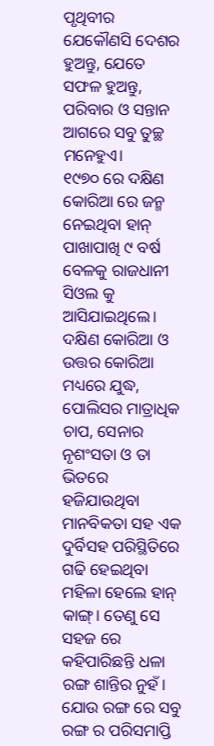ପୃଥିବୀର ଯେକୌଣସି ଦେଶର ହୁଅନ୍ତୁ, ଯେତେ ସଫଳ ହୁଅନ୍ତୁ, ପରିବାର ଓ ସନ୍ତାନ ଆଗରେ ସବୁ ତୁଚ୍ଛ ମନେହୁଏ।
୧୯୭୦ ରେ ଦକ୍ଷିଣ କୋରିଆ ରେ ଜନ୍ମ ନେଇଥିବା ହାନ୍ ପାଖାପାଖି ୯ ବର୍ଷ ବେଳକୁ ରାଜଧାନୀ ସିଓଲ କୁ ଆସିଯାଇଥିଲେ। ଦକ୍ଷିଣ କୋରିଆ ଓ ଉତ୍ତର କୋରିଆ ମଧ୍ୟରେ ଯୁଦ୍ଧ, ପୋଲିସର ମାତ୍ରାଧିକ ଚାପ, ସେନାର ନୃଶଂସତା ଓ ତା ଭିତରେ ହଜିଯାଉଥିବା ମାନବିକତା ସହ ଏକ ଦୁର୍ବିସହ ପରିସ୍ଥିତିରେ ଗଢି ହେଇଥିବା ମହିଳା ହେଲେ ହାନ୍ କାଙ୍ଗ୍। ତେଣୁ ସେ ସହଜ ରେ କହିପାରିଛନ୍ତି ଧଳା ରଙ୍ଗ ଶାନ୍ତିର ନୁହଁ। ଯୋଉ ରଙ୍ଗ ରେ ସବୁ ରଙ୍ଗ ର ପରିସମାପ୍ତି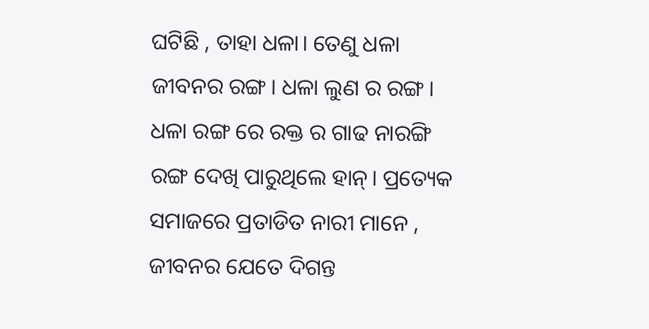ଘଟିଛି , ତାହା ଧଳା। ତେଣୁ ଧଳା ଜୀବନର ରଙ୍ଗ। ଧଳା ଲୁଣ ର ରଙ୍ଗ। ଧଳା ରଙ୍ଗ ରେ ରକ୍ତ ର ଗାଢ ନାରଙ୍ଗି ରଙ୍ଗ ଦେଖି ପାରୁଥିଲେ ହାନ୍। ପ୍ରତ୍ୟେକ ସମାଜରେ ପ୍ରତାଡିତ ନାରୀ ମାନେ , ଜୀବନର ଯେତେ ଦିଗନ୍ତ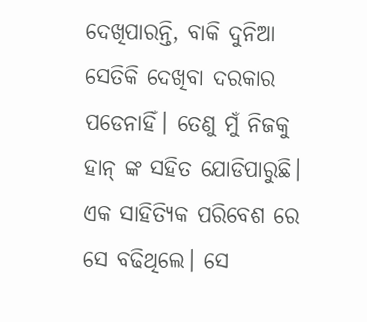ଦେଖିପାରନ୍ତି, ବାକି ଦୁନିଆ ସେତିକି ଦେଖିବା ଦରକାର ପଡେନାହିଁ। ତେଣୁ ମୁଁ ନିଜକୁ ହାନ୍ ଙ୍କ ସହିତ ଯୋଡିପାରୁଛି।
ଏକ ସାହିତ୍ୟିକ ପରିବେଶ ରେ ସେ ବଢିଥିଲେ। ସେ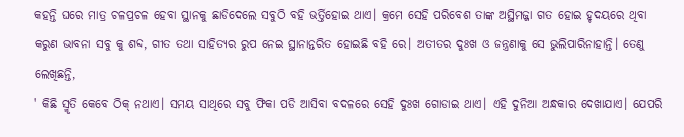କହନ୍ତି ଘରେ ମାତ୍ର ଚଳପ୍ରଚଳ ହେବା ସ୍ଥାନକୁ ଛାଡିଦେଲେ ସବୁଠି ବହି ଭର୍ତ୍ତିହୋଇ ଥାଏ। କ୍ରମେ ସେହି ପରିବେଶ ତାଙ୍କ ଅସ୍ଥିମଜ୍ଜା ଗତ ହୋଇ ହୃଦୟରେ ଥିବା କରୁଣ ଭାବନା ସବୁ କୁ ଶବ୍ଦ, ଗୀତ ତଥା ସାହିତ୍ୟର ରୁପ ନେଇ ସ୍ଥାନାନ୍ତରିତ ହୋଇଛି ବହି ରେ। ଅତୀତର ଦୁଃଖ ଓ ଜନ୍ତ୍ରଣାକୁ ସେ ଭୁଲିପାରିନାହାନ୍ତି। ତେଣୁ ଲେଖିଛନ୍ତି,
' କିଛି ସ୍ମୃତି କେବେ ଠିକ୍ ନଥାଏ। ସମୟ ସାଥିରେ ସବୁ ଫିକା ପଡି ଆସିବା ବଦଳରେ ସେହି ଦୁଃଖ ଗୋଡାଇ ଥାଏ। ଏହି ଦୁନିଆ ଅନ୍ଧକାର ଦେଖାଯାଏ। ଯେପରି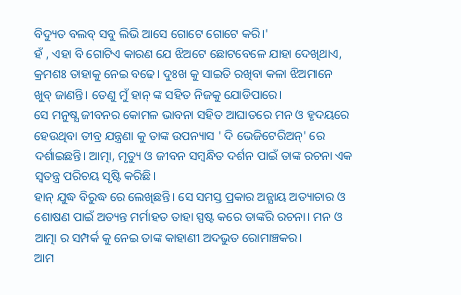ବିଦ୍ୟୁତ ବଲବ୍ ସବୁ ଲିଭି ଆସେ ଗୋଟେ ଗୋଟେ କରି।'
ହଁ , ଏହା ବି ଗୋଟିଏ କାରଣ ଯେ ଝିଅଟେ ଛୋଟବେଳେ ଯାହା ଦେଖିଥାଏ, କ୍ରମଶଃ ତାହାକୁ ନେଇ ବଢେ। ଦୁଃଖ କୁ ସାଇତି ରଖିବା କଳା ଝିଅମାନେ ଖୁବ୍ ଜାଣନ୍ତି। ତେଣୁ ମୁଁ ହାନ୍ ଙ୍କ ସହିତ ନିଜକୁ ଯୋଡିପାରେ।
ସେ ମନୁଷ୍ଯ ଜୀବନର କୋମଳ ଭାବନା ସହିତ ଆଘାତରେ ମନ ଓ ହୃଦୟରେ ହେଉଥିବା ତୀବ୍ର ଯନ୍ତ୍ରଣା କୁ ତାଙ୍କ ଉପନ୍ୟାସ ' ଦି ଭେଜିଟେରିଅନ୍' ରେ ଦର୍ଶାଇଛନ୍ତି। ଆତ୍ମା, ମୃତ୍ୟୁ ଓ ଜୀବନ ସମ୍ବନ୍ଧିତ ଦର୍ଶନ ପାଇଁ ତାଙ୍କ ରଚନା ଏକ ସ୍ବତନ୍ତ୍ର ପରିଚୟ ସୃଷ୍ଟି କରିଛି।
ହାନ୍ ଯୁଦ୍ଧ ବିରୁଦ୍ଧ ରେ ଲେଖିଛନ୍ତି। ସେ ସମସ୍ତ ପ୍ରକାର ଅନ୍ଯାୟ ଅତ୍ୟାଚାର ଓ ଶୋଷଣ ପାଇଁ ଅତ୍ୟନ୍ତ ମର୍ମାହତ ତାହା ସ୍ପଷ୍ଟ କରେ ତାଙ୍କରି ରଚନା। ମନ ଓ ଆତ୍ମା ର ସମ୍ପର୍କ କୁ ନେଇ ତାଙ୍କ କାହାଣୀ ଅଦଭୁତ ରୋମାଞ୍ଚକର।
ଆମ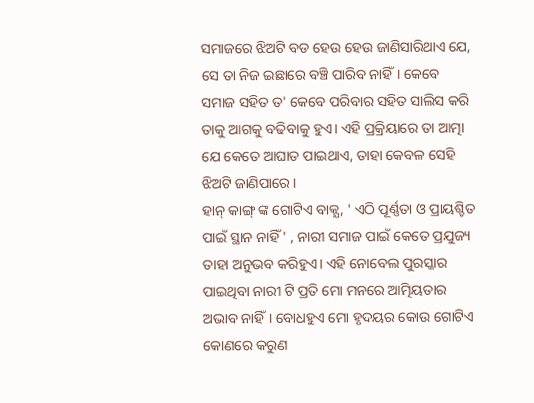ସମାଜରେ ଝିଅଟି ବଡ ହେଉ ହେଉ ଜାଣିସାରିଥାଏ ଯେ, ସେ ତା ନିଜ ଇଛାରେ ବଞ୍ଚି ପାରିବ ନାହିଁ। କେବେ ସମାଜ ସହିତ ତ' କେବେ ପରିବାର ସହିତ ସାଲିସ କରି ତାକୁ ଆଗକୁ ବଢିବାକୁ ହୁଏ। ଏହି ପ୍ରକ୍ରିୟାରେ ତା ଆତ୍ମା ଯେ କେତେ ଆଘାତ ପାଇଥାଏ, ତାହା କେବଳ ସେହି ଝିଅଟି ଜାଣିପାରେ।
ହାନ୍ କାଙ୍ଗ୍ ଙ୍କ ଗୋଟିଏ ବାକ୍ଯ, ' ଏଠି ପୂର୍ଣ୍ଣତା ଓ ପ୍ରାୟଶ୍ଚିତ ପାଇଁ ସ୍ଥାନ ନାହିଁ ' , ନାରୀ ସମାଜ ପାଇଁ କେତେ ପ୍ରଯୁଜ୍ୟ ତାହା ଅନୁଭବ କରିହୁଏ। ଏହି ନୋବେଲ ପୁରସ୍କାର ପାଇଥିବା ନାରୀ ଟି ପ୍ରତି ମୋ ମନରେ ଆତ୍ମିୟତାର ଅଭାବ ନାହିଁ। ବୋଧହୁଏ ମୋ ହୃଦୟର କୋଉ ଗୋଟିଏ କୋଣରେ କରୁଣ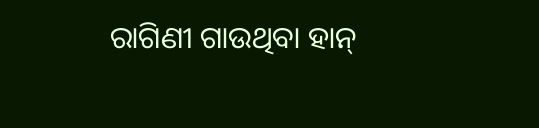ରାଗିଣୀ ଗାଉଥିବା ହାନ୍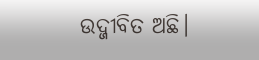ଉଦ୍ଜୀବିତ ଅଛି।